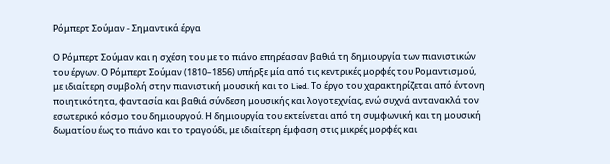Ρόμπερτ Σούμαν - Σημαντικά έργα

Ο Ρόμπερτ Σούμαν και η σχέση του με το πιάνο επηρέασαν βαθιά τη δημιουργία των πιανιστικών του έργων. Ο Ρόμπερτ Σούμαν (1810–1856) υπήρξε μία από τις κεντρικές μορφές του Ρομαντισμού, με ιδιαίτερη συμβολή στην πιανιστική μουσική και το Lied. Το έργο του χαρακτηρίζεται από έντονη ποιητικότητα, φαντασία και βαθιά σύνδεση μουσικής και λογοτεχνίας, ενώ συχνά αντανακλά τον εσωτερικό κόσμο του δημιουργού. Η δημιουργία του εκτείνεται από τη συμφωνική και τη μουσική δωματίου έως το πιάνο και το τραγούδι, με ιδιαίτερη έμφαση στις μικρές μορφές και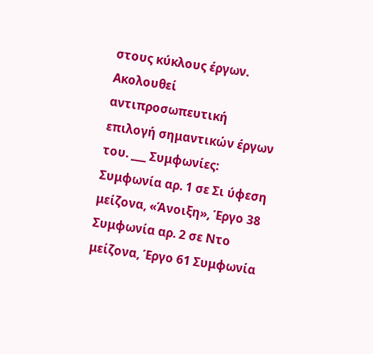στους κύκλους έργων. Ακολουθεί αντιπροσωπευτική επιλογή σημαντικών έργων του. ___ Συμφωνίες: Συμφωνία αρ. 1 σε Σι ύφεση μείζονα, «Άνοιξη», Έργο 38 Συμφωνία αρ. 2 σε Ντο μείζονα, Έργο 61 Συμφωνία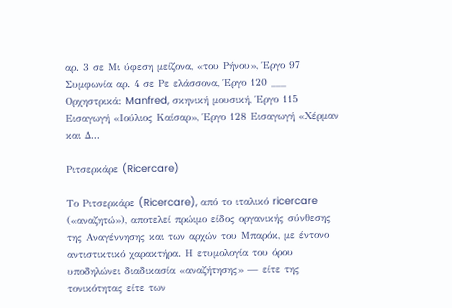αρ. 3 σε Μι ύφεση μείζονα, «του Ρήνου», Έργο 97 Συμφωνία αρ. 4 σε Ρε ελάσσονα, Έργο 120 ___ Ορχηστρικά: Manfred, σκηνική μουσική, Έργο 115 Εισαγωγή «Ιούλιος Καίσαρ», Έργο 128 Εισαγωγή «Χέρμαν και Δ...

Ριτσερκάρε (Ricercare)

Το Ριτσερκάρε (Ricercare), από το ιταλικό ricercare («αναζητώ»), αποτελεί πρώιμο είδος οργανικής σύνθεσης της Αναγέννησης και των αρχών του Μπαρόκ, με έντονο αντιστικτικό χαρακτήρα. Η ετυμολογία του όρου υποδηλώνει διαδικασία «αναζήτησης» — είτε της τονικότητας είτε των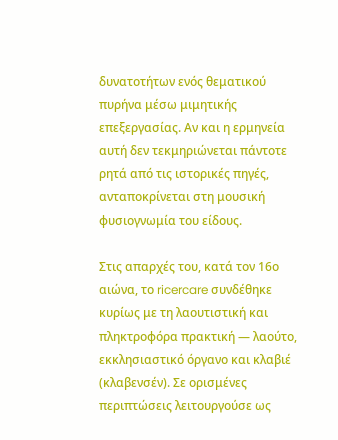δυνατοτήτων ενός θεματικού πυρήνα μέσω μιμητικής επεξεργασίας. Αν και η ερμηνεία αυτή δεν τεκμηριώνεται πάντοτε ρητά από τις ιστορικές πηγές, ανταποκρίνεται στη μουσική φυσιογνωμία του είδους.

Στις απαρχές του, κατά τον 16ο αιώνα, το ricercare συνδέθηκε κυρίως με τη λαουτιστική και πληκτροφόρα πρακτική — λαούτο, εκκλησιαστικό όργανο και κλαβιέ (κλαβενσέν). Σε ορισμένες περιπτώσεις λειτουργούσε ως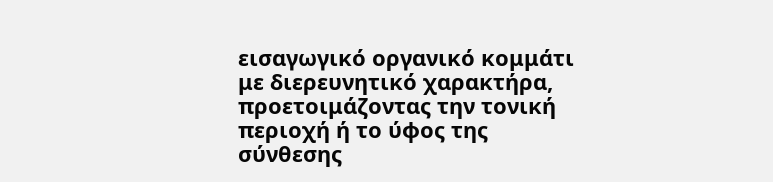εισαγωγικό οργανικό κομμάτι με διερευνητικό χαρακτήρα, προετοιμάζοντας την τονική περιοχή ή το ύφος της σύνθεσης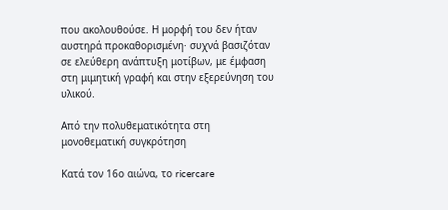που ακολουθούσε. Η μορφή του δεν ήταν αυστηρά προκαθορισμένη· συχνά βασιζόταν σε ελεύθερη ανάπτυξη μοτίβων, με έμφαση στη μιμητική γραφή και στην εξερεύνηση του υλικού.

Από την πολυθεματικότητα στη μονοθεματική συγκρότηση

Κατά τον 16ο αιώνα, το ricercare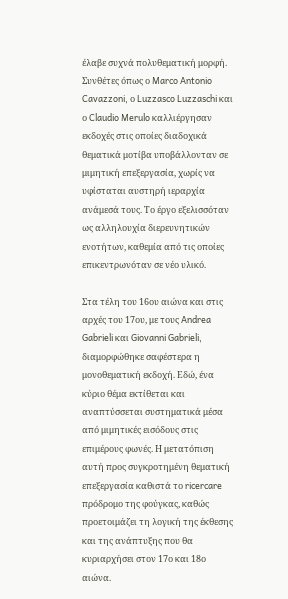έλαβε συχνά πολυθεματική μορφή. Συνθέτες όπως ο Marco Antonio Cavazzoni, ο Luzzasco Luzzaschi και ο Claudio Merulo καλλιέργησαν εκδοχές στις οποίες διαδοχικά θεματικά μοτίβα υποβάλλονταν σε μιμητική επεξεργασία, χωρίς να υφίσταται αυστηρή ιεραρχία ανάμεσά τους. Το έργο εξελισσόταν ως αλληλουχία διερευνητικών ενοτήτων, καθεμία από τις οποίες επικεντρωνόταν σε νέο υλικό.

Στα τέλη του 16ου αιώνα και στις αρχές του 17ου, με τους Andrea Gabrieli και Giovanni Gabrieli, διαμορφώθηκε σαφέστερα η μονοθεματική εκδοχή. Εδώ, ένα κύριο θέμα εκτίθεται και αναπτύσσεται συστηματικά μέσα από μιμητικές εισόδους στις επιμέρους φωνές. Η μετατόπιση αυτή προς συγκροτημένη θεματική επεξεργασία καθιστά το ricercare πρόδρομο της φούγκας, καθώς προετοιμάζει τη λογική της έκθεσης και της ανάπτυξης που θα κυριαρχήσει στον 17ο και 18ο αιώνα.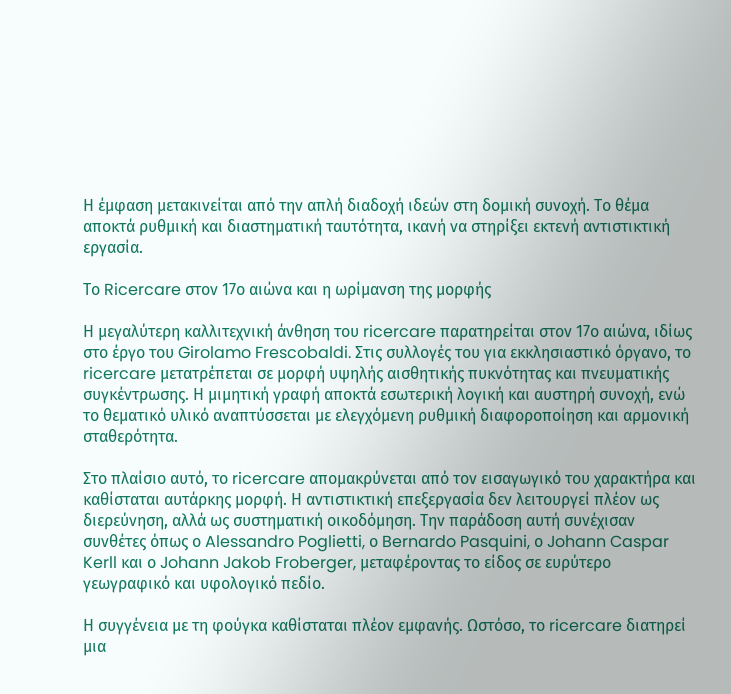Η έμφαση μετακινείται από την απλή διαδοχή ιδεών στη δομική συνοχή. Το θέμα αποκτά ρυθμική και διαστηματική ταυτότητα, ικανή να στηρίξει εκτενή αντιστικτική εργασία.

Το Ricercare στον 17ο αιώνα και η ωρίμανση της μορφής

Η μεγαλύτερη καλλιτεχνική άνθηση του ricercare παρατηρείται στον 17ο αιώνα, ιδίως στο έργο του Girolamo Frescobaldi. Στις συλλογές του για εκκλησιαστικό όργανο, το ricercare μετατρέπεται σε μορφή υψηλής αισθητικής πυκνότητας και πνευματικής συγκέντρωσης. Η μιμητική γραφή αποκτά εσωτερική λογική και αυστηρή συνοχή, ενώ το θεματικό υλικό αναπτύσσεται με ελεγχόμενη ρυθμική διαφοροποίηση και αρμονική σταθερότητα.

Στο πλαίσιο αυτό, το ricercare απομακρύνεται από τον εισαγωγικό του χαρακτήρα και καθίσταται αυτάρκης μορφή. Η αντιστικτική επεξεργασία δεν λειτουργεί πλέον ως διερεύνηση, αλλά ως συστηματική οικοδόμηση. Την παράδοση αυτή συνέχισαν συνθέτες όπως ο Alessandro Poglietti, ο Bernardo Pasquini, ο Johann Caspar Kerll και ο Johann Jakob Froberger, μεταφέροντας το είδος σε ευρύτερο γεωγραφικό και υφολογικό πεδίο.

Η συγγένεια με τη φούγκα καθίσταται πλέον εμφανής. Ωστόσο, το ricercare διατηρεί μια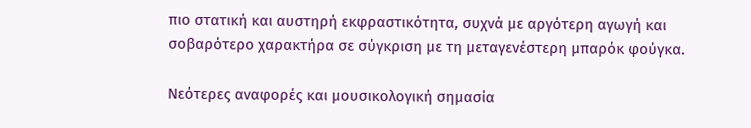πιο στατική και αυστηρή εκφραστικότητα, συχνά με αργότερη αγωγή και σοβαρότερο χαρακτήρα σε σύγκριση με τη μεταγενέστερη μπαρόκ φούγκα.

Νεότερες αναφορές και μουσικολογική σημασία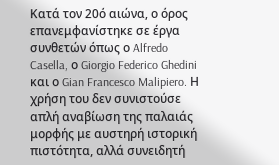Κατά τον 20ό αιώνα, ο όρος επανεμφανίστηκε σε έργα συνθετών όπως ο Alfredo Casella, ο Giorgio Federico Ghedini και ο Gian Francesco Malipiero. Η χρήση του δεν συνιστούσε απλή αναβίωση της παλαιάς μορφής με αυστηρή ιστορική πιστότητα, αλλά συνειδητή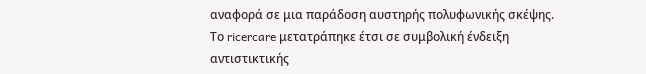αναφορά σε μια παράδοση αυστηρής πολυφωνικής σκέψης. Το ricercare μετατράπηκε έτσι σε συμβολική ένδειξη αντιστικτικής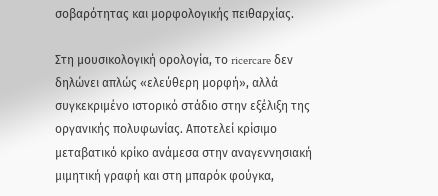σοβαρότητας και μορφολογικής πειθαρχίας.

Στη μουσικολογική ορολογία, το ricercare δεν δηλώνει απλώς «ελεύθερη μορφή», αλλά συγκεκριμένο ιστορικό στάδιο στην εξέλιξη της οργανικής πολυφωνίας. Αποτελεί κρίσιμο μεταβατικό κρίκο ανάμεσα στην αναγεννησιακή μιμητική γραφή και στη μπαρόκ φούγκα,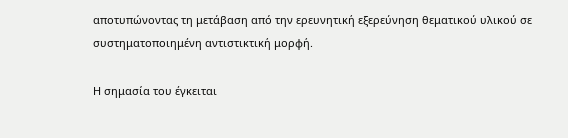αποτυπώνοντας τη μετάβαση από την ερευνητική εξερεύνηση θεματικού υλικού σε συστηματοποιημένη αντιστικτική μορφή.

Η σημασία του έγκειται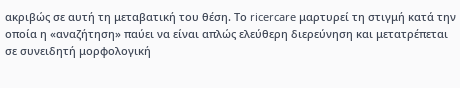ακριβώς σε αυτή τη μεταβατική του θέση. Το ricercare μαρτυρεί τη στιγμή κατά την οποία η «αναζήτηση» παύει να είναι απλώς ελεύθερη διερεύνηση και μετατρέπεται σε συνειδητή μορφολογική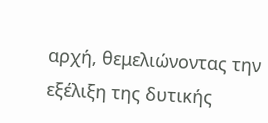αρχή, θεμελιώνοντας την εξέλιξη της δυτικής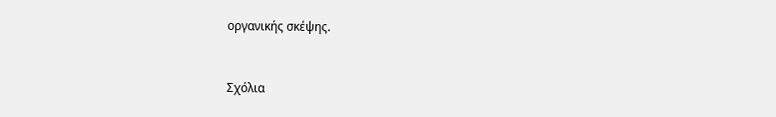οργανικής σκέψης.


Σχόλια